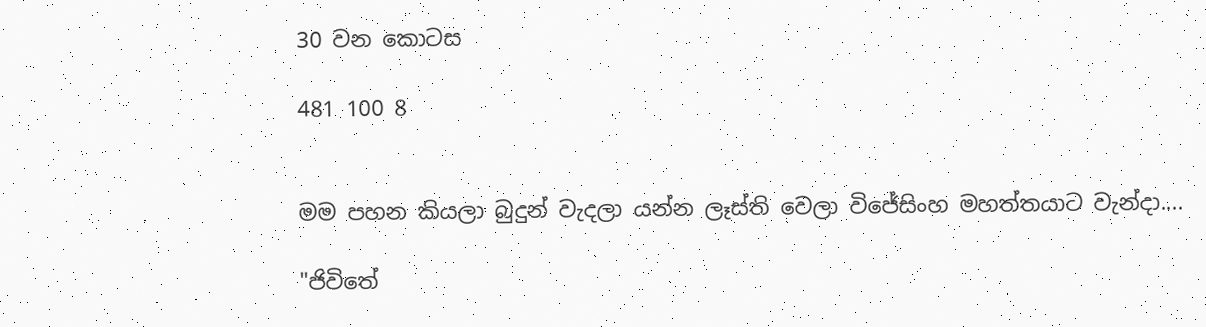30 වන කොටස

481 100 8


මම පහන කියලා බුදුන් වැදලා යන්න ලෑස්ති වෙලා විජේසිංහ මහත්තයාට වැන්දා....

"ජිවිතේ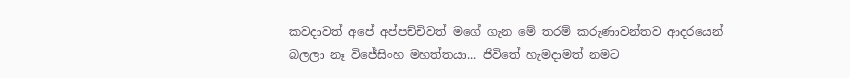කවදාවත් අපේ අප්පච්චිවත් මගේ ගැන මේ තරම් කරුණාවන්තව ආදරයෙන් බලලා නෑ විජේසිංහ මහත්තයා... ජිවිතේ හැමදාමත් නමට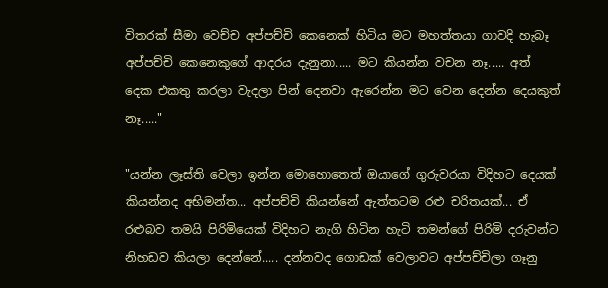විතරක් සීමා වෙච්ච අප්පච්චි කෙනෙක් හිටිය මට මහත්තයා ගාවදි හැබෑ අප්පච්චි කෙනෙකුගේ ආදරය දැනුනා..... මට කියන්න වචන නෑ..... අත් දෙක එකතු කරලා වැදලා පින් දෙනවා ඇරෙන්න මට වෙන දෙන්න දෙයකුත් නෑ....."

"යන්න ලෑස්ති වෙලා ඉන්න මොහොතෙත් ඔයාගේ ගුරුවරයා විදිහට දෙයක් කියන්නද අභිමන්ත... අප්පච්චි කියන්නේ ඇත්තටම රළු චරිතයක්... ඒ රළුබව තමයි පිරිමියෙක් විදිහට නැගි හිටින හැටි තමන්ගේ පිරිමි දරුවන්ට නිහඩව කියලා දෙන්නේ..... දන්නවද ගොඩක් වෙලාවට අප්පච්චිලා ගෑනු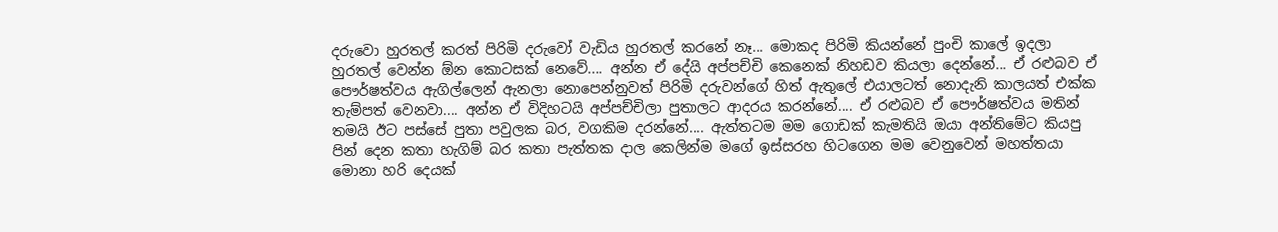දරුවො හුරතල් කරත් පිරිමි දරුවෝ වැඩිය හුරතල් කරනේ නෑ... මොකද පිරිමි කියන්නේ පුංචි කාලේ ඉදලා හුරතල් වෙන්න ඕන කොටසක් නෙවේ.... අන්න ඒ දේයි අප්පච්චි කෙනෙක් නිහඩව කියලා දෙන්නේ... ඒ රළුබව ඒ පෞර්ෂත්වය ඇගිල්ලෙන් ඇනලා නොපෙන්නුවත් පිරිමි දරුවන්ගේ හිත් ඇතුලේ එයාලටත් නොදැනි කාලයත් එක්ක තැම්පත් වෙනවා.... අන්න ඒ විදිහටයි අප්පච්චිලා පුතාලට ආදරය කරන්නේ.... ඒ රළුබව ඒ පෞර්ෂත්වය මතින් තමයි ඊට පස්සේ පුතා පවුලක බර, වගකිම දරන්නේ.... ඇත්තටම මම ගොඩක් කැමතියි ඔයා අන්තිමේට කියපු පින් දෙන කතා හැගිම් බර කතා පැත්තක දාල කෙලින්ම මගේ ඉස්සරහ හිටගෙන මම වෙනුවෙන් මහත්තයා මොනා හරි දෙයක්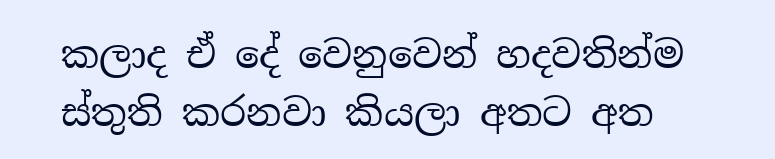කලාද ඒ දේ වෙනුවෙන් හදවතින්ම ස්තුති කරනවා කියලා අතට අත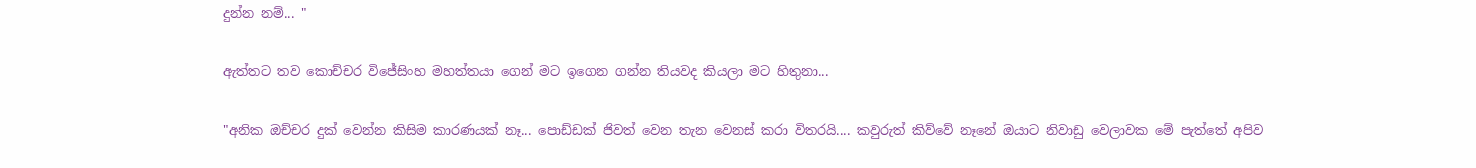දුන්න නම්... "

ඇත්තට තව කොච්චර විජේසිංහ මහත්තයා ගෙන් මට ඉගෙන ගන්න තියවද කියලා මට හිතුනා...

"අනික ඔච්චර දුක් වෙන්න කිසිම කාරණයක් නෑ... පොඩ්ඩක් ජිවත් වෙන තැන වෙනස් කරා විතරයි.... කවුරුත් කිව්වේ නෑනේ ඔයාට නිවාඩු වෙලාවක මේ පැත්තේ අපිව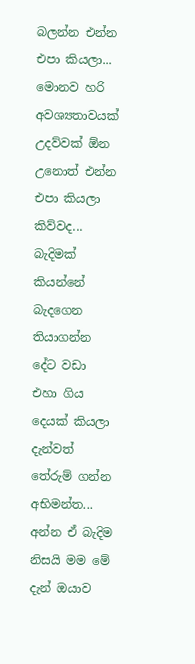බලන්න එන්න එපා කියලා... මොනව හරි අවශ්‍යතාවයක් උදව්වක් ඕන උනොත් එන්න එපා කියලා කිව්වද... බැදිමක් කියන්නේ බැදගෙන තියාගන්න දේට වඩා එහා ගිය දෙයක් කියලා දැන්වත් තේරුම් ගන්න අභිමන්ත... අන්න ඒ බැදිම නිසයි මම මේ දැන් ඔයාව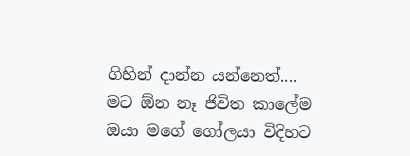ගිහින් දාන්න යන්නෙත්.... මට ඕන නෑ ජිවිත කාලේම ඔයා මගේ ගෝලයා විදිහට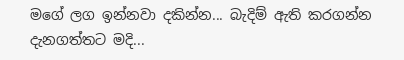මගේ ලග ඉන්නවා දකින්න... බැදිම් ඇති කරගන්න දැනගත්තට මදි...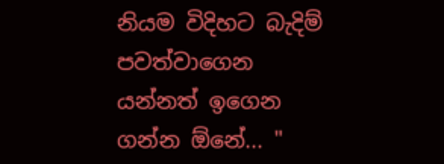නියම විදිහට බැදිම් පවත්වාගෙන යන්නත් ඉගෙන ගන්න ඕනේ... "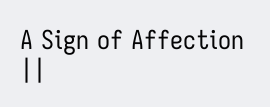A Sign of Affection ||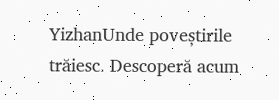YizhanUnde poveștirile trăiesc. Descoperă acum